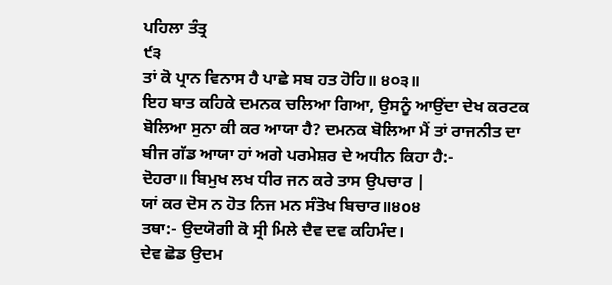ਪਹਿਲਾ ਤੰਤ੍ਰ
੯੩
ਤਾਂ ਕੋ ਪ੍ਰਾਨ ਵਿਨਾਸ ਹੈ ਪਾਛੇ ਸਬ ਹਤ ਹੋਹਿ॥ ੪੦੩॥
ਇਹ ਬਾਤ ਕਹਿਕੇ ਦਮਨਕ ਚਲਿਆ ਗਿਆ, ਉਸਨੂੰ ਆਉਂਦਾ ਦੇਖ ਕਰਟਕ ਬੋਲਿਆ ਸੁਨਾ ਕੀ ਕਰ ਆਯਾ ਹੈ? ਦਮਨਕ ਬੋਲਿਆ ਮੈਂ ਤਾਂ ਰਾਜਨੀਤ ਦਾ ਬੀਜ ਗੱਡ ਆਯਾ ਹਾਂ ਅਗੇ ਪਰਮੇਸ਼ਰ ਦੇ ਅਧੀਨ ਕਿਹਾ ਹੈ:-
ਦੋਹਰਾ॥ ਬਿਮੁਖ ਲਖ ਧੀਰ ਜਨ ਕਰੇ ਤਾਸ ਉਪਚਾਰ |
ਯਾਂ ਕਰ ਦੋਸ ਨ ਹੋਤ ਨਿਜ ਮਨ ਸੰਤੋਖ ਬਿਚਾਰ॥੪o੪
ਤਥਾ:- ਉਦਯੋਗੀ ਕੋ ਸ੍ਰੀ ਮਿਲੇ ਦੈਵ ਦਵ ਕਹਿਮੰਦ।
ਦੇਵ ਛੋਡ ਉਦਮ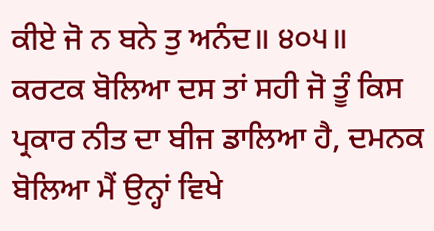ਕੀਏ ਜੋ ਨ ਬਨੇ ਤੁ ਅਨੰਦ॥ ੪੦੫॥
ਕਰਟਕ ਬੋਲਿਆ ਦਸ ਤਾਂ ਸਹੀ ਜੋ ਤੂੰ ਕਿਸ ਪ੍ਰਕਾਰ ਨੀਤ ਦਾ ਬੀਜ ਡਾਲਿਆ ਹੈ, ਦਮਨਕ ਬੋਲਿਆ ਮੈਂ ਉਨ੍ਹਾਂ ਵਿਖੇ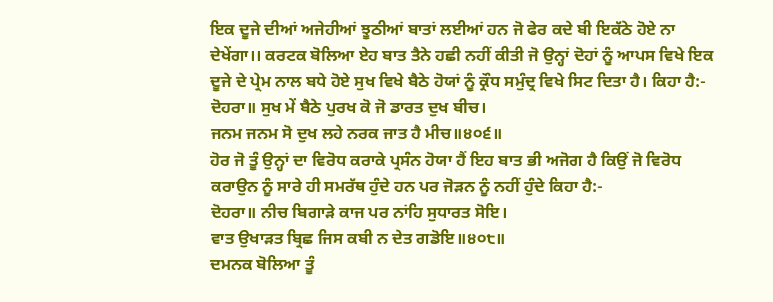ਇਕ ਦੂਜੇ ਦੀਆਂ ਅਜੇਹੀਆਂ ਝੂਠੀਆਂ ਬਾਤਾਂ ਲਈਆਂ ਹਨ ਜੋ ਫੇਰ ਕਦੇ ਬੀ ਇਕੱਠੇ ਹੋਏ ਨਾ ਦੇਖੇਂਗਾ।। ਕਰਟਕ ਬੋਲਿਆ ਏਹ ਬਾਤ ਤੈਨੇ ਹਛੀ ਨਹੀਂ ਕੀਤੀ ਜੋ ਉਨ੍ਹਾਂ ਦੋਹਾਂ ਨੂੰ ਆਪਸ ਵਿਖੇ ਇਕ ਦੂਜੇ ਦੇ ਪ੍ਰੇਮ ਨਾਲ ਬਧੇ ਹੋਏ ਸੁਖ ਵਿਖੇ ਬੈਠੇ ਹੋਯਾਂ ਨੂੰ ਕ੍ਰੌਧ ਸਮੁੰਦ੍ਰ ਵਿਖੇ ਸਿਟ ਦਿਤਾ ਹੈ। ਕਿਹਾ ਹੈ:-
ਦੋਹਰਾ॥ ਸੁਖ ਮੇਂ ਬੈਠੇ ਪੁਰਖ ਕੋ ਜੋ ਡਾਰਤ ਦੁਖ ਬੀਚ।
ਜਨਮ ਜਨਮ ਸੋ ਦੁਖ ਲਹੇ ਨਰਕ ਜਾਤ ਹੈ ਮੀਚ॥੪੦੬॥
ਹੋਰ ਜੋ ਤੂੰ ਉਨ੍ਹਾਂ ਦਾ ਵਿਰੋਧ ਕਰਾਕੇ ਪ੍ਰਸੰਨ ਹੋਯਾ ਹੈਂ ਇਹ ਬਾਤ ਭੀ ਅਜੋਗ ਹੈ ਕਿਉਂ ਜੋ ਵਿਰੋਧ ਕਰਾਉਨ ਨੂੰ ਸਾਰੇ ਹੀ ਸਮਰੱਥ ਹੁੰਦੇ ਹਨ ਪਰ ਜੋੜਨ ਨੂੰ ਨਹੀਂ ਹੁੰਦੇ ਕਿਹਾ ਹੈ:-
ਦੋਹਰਾ॥ ਨੀਚ ਬਿਗਾੜੇ ਕਾਜ ਪਰ ਨਾਂਹਿ ਸੁਧਾਰਤ ਸੋਇ।
ਵਾਤ ਉਖਾੜਤ ਬ੍ਰਿਛ ਜਿਸ ਕਬੀ ਨ ਦੇਤ ਗਡੋਇ॥੪੦੮॥
ਦਮਨਕ ਬੋਲਿਆ ਤੂੰ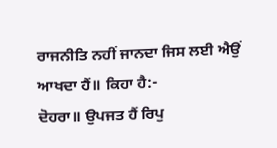ਰਾਜਨੀਤਿ ਨਹੀਂ ਜਾਨਦਾ ਜਿਸ ਲਈ ਐਉਂ ਆਖਦਾ ਹੈਂ॥ ਕਿਹਾ ਹੈ:-
ਦੋਹਰਾ॥ ਉਪਜਤ ਹੈਂ ਰਿਪੁ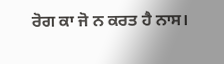ਰੋਗ ਕਾ ਜੋ ਨ ਕਰਤ ਹੈ ਨਾਸ।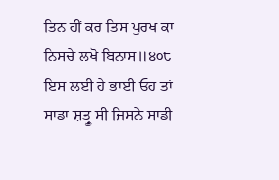ਤਿਨ ਹੀਂ ਕਰ ਤਿਸ ਪੁਰਖ ਕਾ ਨਿਸਚੇ ਲਖੋ ਬਿਨਾਸ॥੪੦੮
ਇਸ ਲਈ ਹੇ ਭਾਈ ਓਹ ਤਾਂ ਸਾਡਾ ਸ਼ਤ੍ਰੂ ਸੀ ਜਿਸਨੇ ਸਾਡੀ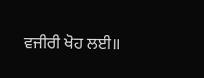ਵਜੀਰੀ ਖੋਹ ਲਈ॥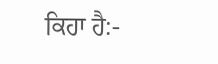ਕਿਹਾ ਹੈ:-